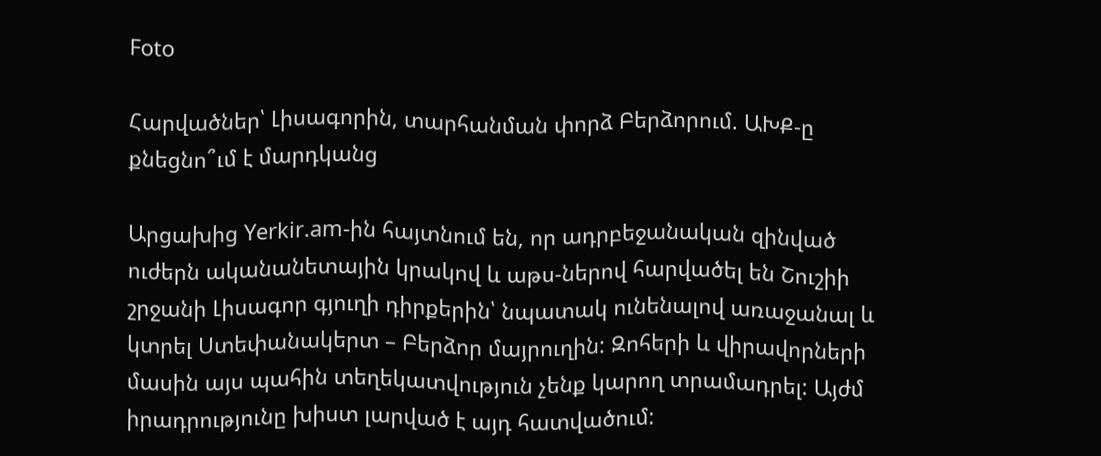Foto

Հարվածներ՝ Լիսագորին, տարհանման փորձ Բերձորում. ԱԽՔ-ը քնեցնո՞ւմ է մարդկանց

Արցախից Yerkir.am-ին հայտնում են, որ ադրբեջանական զինված ուժերն ականանետային կրակով և աթս-ներով հարվածել են Շուշիի շրջանի Լիսագոր գյուղի դիրքերին՝ նպատակ ունենալով առաջանալ և կտրել Ստեփանակերտ – Բերձոր մայրուղին: Զոհերի և վիրավորների մասին այս պահին տեղեկատվություն չենք կարող տրամադրել: Այժմ իրադրությունը խիստ լարված է այդ հատվածում: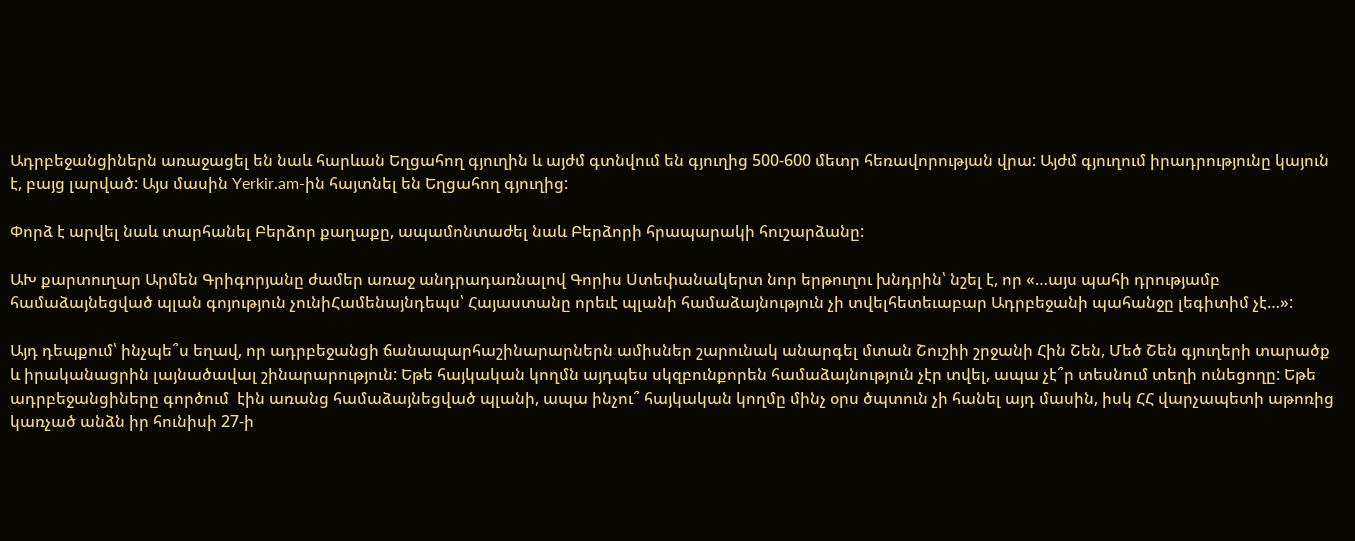Ադրբեջանցիներն առաջացել են նաև հարևան Եղցահող գյուղին և այժմ գտնվում են գյուղից 500-600 մետր հեռավորության վրա: Այժմ գյուղում իրադրությունը կայուն է, բայց լարված: Այս մասին Yerkir.am-ին հայտնել են Եղցահող գյուղից:

Փորձ է արվել նաև տարհանել Բերձոր քաղաքը, ապամոնտաժել նաև Բերձորի հրապարակի հուշարձանը:

ԱԽ քարտուղար Արմեն Գրիգորյանը ժամեր առաջ անդրադառնալով Գորիս Ստեփանակերտ նոր երթուղու խնդրին՝ նշել է, որ «…այս պահի դրությամբ համաձայնեցված պլան գոյություն չունիՀամենայնդեպս՝ Հայաստանը որեւէ պլանի համաձայնություն չի տվելհետեւաբար Ադրբեջանի պահանջը լեգիտիմ չէ…»:

Այդ դեպքում՝ ինչպե՞ս եղավ, որ ադրբեջանցի ճանապարհաշինարարներն ամիսներ շարունակ անարգել մտան Շուշիի շրջանի Հին Շեն, Մեծ Շեն գյուղերի տարածք և իրականացրին լայնածավալ շինարարություն: Եթե հայկական կողմն այդպես սկզբունքորեն համաձայնություն չէր տվել, ապա չէ՞ր տեսնում տեղի ունեցողը: Եթե ադրբեջանցիները գործում  էին առանց համաձայնեցված պլանի, ապա ինչու՞ հայկական կողմը մինչ օրս ծպտուն չի հանել այդ մասին, իսկ ՀՀ վարչապետի աթոռից կառչած անձն իր հունիսի 27-ի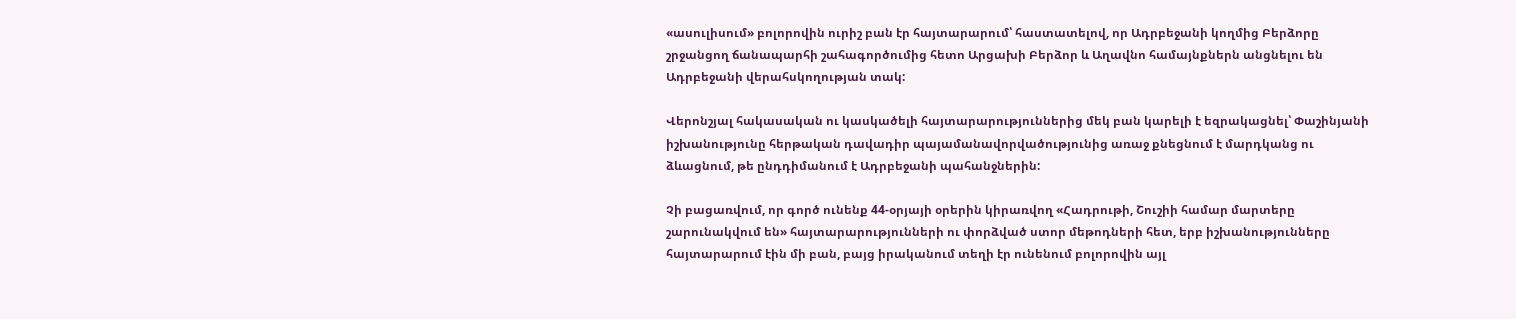«ասուլիսում» բոլորովին ուրիշ բան էր հայտարարում՝ հաստատելով, որ Ադրբեջանի կողմից Բերձորը շրջանցող ճանապարհի շահագործումից հետո Արցախի Բերձոր և Աղավնո համայնքներն անցնելու են Ադրբեջանի վերահսկողության տակ:

Վերոնշյալ հակասական ու կասկածելի հայտարարություններից մեկ բան կարելի է եզրակացնել՝ Փաշինյանի իշխանությունը հերթական դավադիր պայամանավորվածությունից առաջ քնեցնում է մարդկանց ու ձևացնում, թե ընդդիմանում է Ադրբեջանի պահանջներին:

Չի բացառվում, որ գործ ունենք 44-օրյայի օրերին կիրառվող «Հադրութի, Շուշիի համար մարտերը շարունակվում են» հայտարարությունների ու փորձված ստոր մեթոդների հետ, երբ իշխանությունները հայտարարում էին մի բան, բայց իրականում տեղի էր ունենում բոլորովին այլ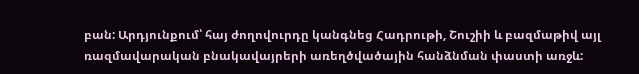բան: Արդյունքում՝ հայ ժողովուրդը կանգնեց Հադրութի, Շուշիի և բազմաթիվ այլ ռազմավարական բնակավայրերի առեղծվածային հանձնման փաստի առջև: